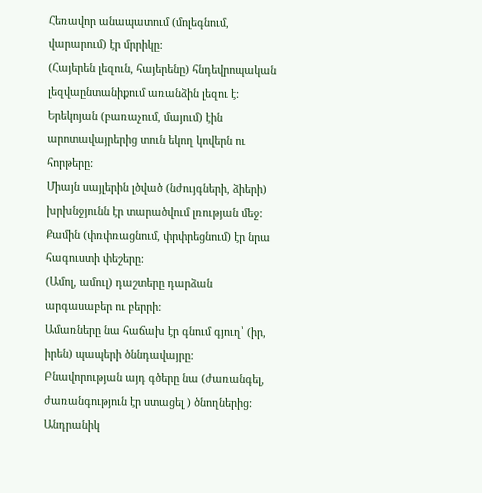Հեռավոր անապատում (մոլեգնում, վարարում) էր մրրիկը:
(Հայերեն լեզուն, հայերենը) հնդեվրոպական լեզվաընտանիքում առանձին լեզու է:
Երեկոյան (բառաչում, մայում) էին արոտավայրերից տուն եկող կովերն ու հորթերը:
Միայն սայլերին լծված (նժույգների, ձիերի) խրխնջյունն էր տարածվում լռության մեջ:
Քամին (փռփռացնում, փրփրեցնում) էր նրա հագուստի փեշերը:
(Ամոլ, ամուլ) դաշտերը դարձան արգասաբեր ու բերրի:
Ամառները նա հաճախ էր գնում գյուղ՝ (իր, իրեն) պապերի ծննդավայրը:
Բնավորության այդ գծերը նա (ժառանգել, ժառանգություն էր ստացել ) ծնողներից:
Անդրանիկ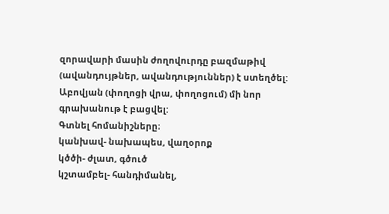զորավարի մասին ժողովուրդը բազմաթիվ (ավանդույթներ, ավանդություններ) է ստեղծել:
Աբովյան (փողոցի վրա, փողոցում) մի նոր գրախանութ է բացվել:
Գտնել հոմանիշները։
կանխավ- նախապես, վաղօրոք
կծծի- ժլատ, գծուծ
կշտամբել- հանդիմանել,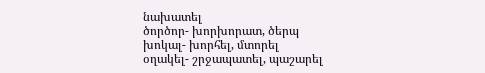նախատել
ծործոր- խորխորատ, ծերպ
խոկալ- խորհել, մտորել
օղակել- շրջապատել, պաշարել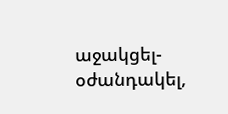աջակցել- օժանդակել,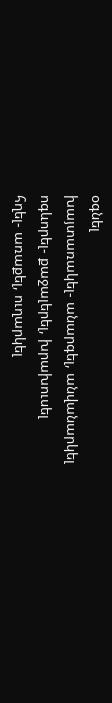օգնել
խայտառակել- անարգել, անվանարկել
ոգևորել- քաջալերել, խրախուսել
հղել- առաքել, ուղարկել